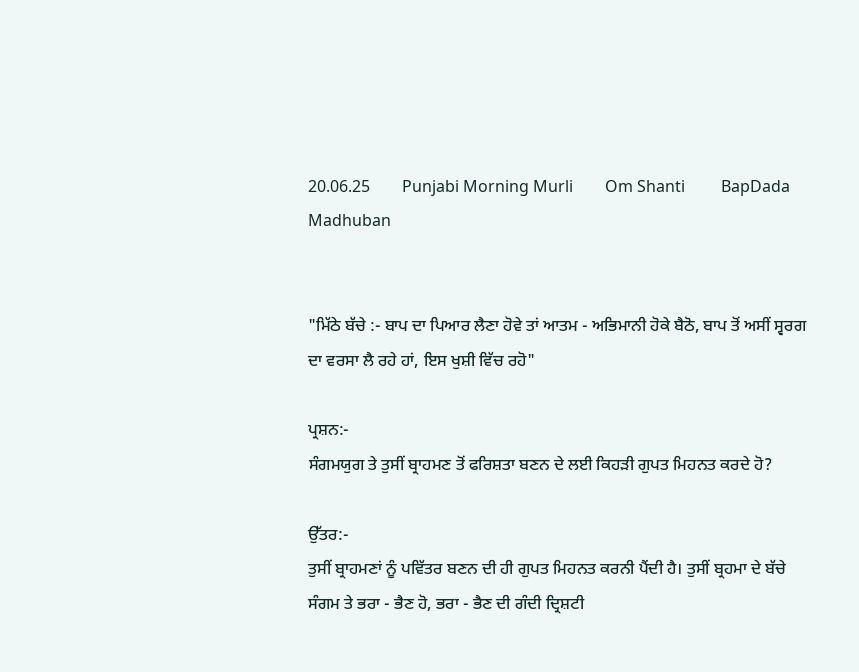20.06.25        Punjabi Morning Murli        Om Shanti         BapDada         Madhuban


"ਮਿੱਠੇ ਬੱਚੇ :- ਬਾਪ ਦਾ ਪਿਆਰ ਲੈਣਾ ਹੋਵੇ ਤਾਂ ਆਤਮ - ਅਭਿਮਾਨੀ ਹੋਕੇ ਬੈਠੋ, ਬਾਪ ਤੋਂ ਅਸੀਂ ਸ੍ਵਰਗ ਦਾ ਵਰਸਾ ਲੈ ਰਹੇ ਹਾਂ, ਇਸ ਖੁਸ਼ੀ ਵਿੱਚ ਰਹੋ"

ਪ੍ਰਸ਼ਨ:-
ਸੰਗਮਯੁਗ ਤੇ ਤੁਸੀਂ ਬ੍ਰਾਹਮਣ ਤੋਂ ਫਰਿਸ਼ਤਾ ਬਣਨ ਦੇ ਲਈ ਕਿਹੜੀ ਗੁਪਤ ਮਿਹਨਤ ਕਰਦੇ ਹੋ?

ਉੱਤਰ:-
ਤੁਸੀਂ ਬ੍ਰਾਹਮਣਾਂ ਨੂੰ ਪਵਿੱਤਰ ਬਣਨ ਦੀ ਹੀ ਗੁਪਤ ਮਿਹਨਤ ਕਰਨੀ ਪੈਂਦੀ ਹੈ। ਤੁਸੀਂ ਬ੍ਰਹਮਾ ਦੇ ਬੱਚੇ ਸੰਗਮ ਤੇ ਭਰਾ - ਭੈਣ ਹੋ, ਭਰਾ - ਭੈਣ ਦੀ ਗੰਦੀ ਦ੍ਰਿਸ਼ਟੀ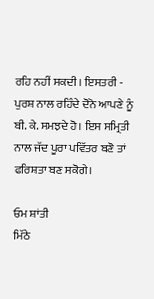ਰਹਿ ਨਹੀਂ ਸਕਦੀ। ਇਸਤਰੀ - ਪੁਰਸ਼ ਨਾਲ ਰਹਿੰਦੇ ਦੋਨੋ ਆਪਣੇ ਨੂੰ ਬੀ. ਕੇ. ਸਮਝਦੇ ਹੋ। ਇਸ ਸਮ੍ਰਿਤੀ ਨਾਲ ਜੱਦ ਪੂਰਾ ਪਵਿੱਤਰ ਬਣੋ ਤਾਂ ਫਰਿਸ਼ਤਾ ਬਣ ਸਕੋਗੇ।

ਓਮ ਸ਼ਾਂਤੀ
ਮਿੱਠੇ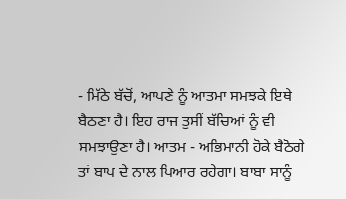- ਮਿੱਠੇ ਬੱਚੋਂ, ਆਪਣੇ ਨੂੰ ਆਤਮਾ ਸਮਝਕੇ ਇਥੇ ਬੈਠਣਾ ਹੈ। ਇਹ ਰਾਜ ਤੁਸੀਂ ਬੱਚਿਆਂ ਨੂੰ ਵੀ ਸਮਝਾਉਣਾ ਹੈ। ਆਤਮ - ਅਭਿਮਾਨੀ ਹੋਕੇ ਬੈਠੋਗੇ ਤਾਂ ਬਾਪ ਦੇ ਨਾਲ ਪਿਆਰ ਰਹੇਗਾ। ਬਾਬਾ ਸਾਨੂੰ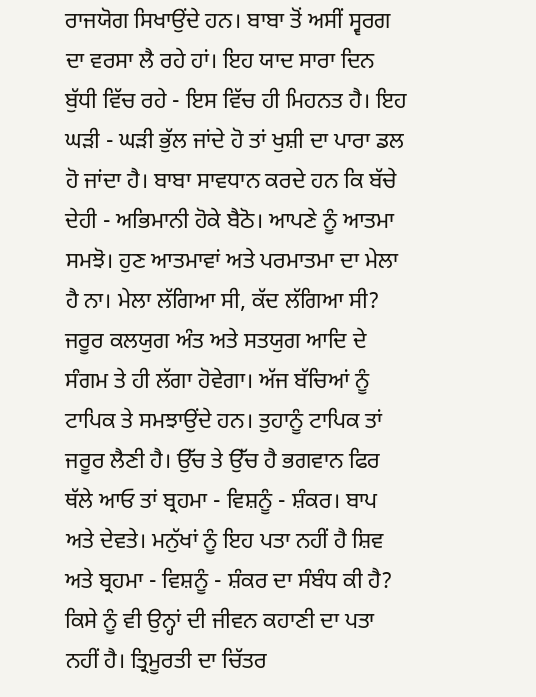ਰਾਜਯੋਗ ਸਿਖਾਉਂਦੇ ਹਨ। ਬਾਬਾ ਤੋਂ ਅਸੀਂ ਸ੍ਵਰਗ ਦਾ ਵਰਸਾ ਲੈ ਰਹੇ ਹਾਂ। ਇਹ ਯਾਦ ਸਾਰਾ ਦਿਨ ਬੁੱਧੀ ਵਿੱਚ ਰਹੇ - ਇਸ ਵਿੱਚ ਹੀ ਮਿਹਨਤ ਹੈ। ਇਹ ਘੜੀ - ਘੜੀ ਭੁੱਲ ਜਾਂਦੇ ਹੋ ਤਾਂ ਖੁਸ਼ੀ ਦਾ ਪਾਰਾ ਡਲ ਹੋ ਜਾਂਦਾ ਹੈ। ਬਾਬਾ ਸਾਵਧਾਨ ਕਰਦੇ ਹਨ ਕਿ ਬੱਚੇ ਦੇਹੀ - ਅਭਿਮਾਨੀ ਹੋਕੇ ਬੈਠੋ। ਆਪਣੇ ਨੂੰ ਆਤਮਾ ਸਮਝੋ। ਹੁਣ ਆਤਮਾਵਾਂ ਅਤੇ ਪਰਮਾਤਮਾ ਦਾ ਮੇਲਾ ਹੈ ਨਾ। ਮੇਲਾ ਲੱਗਿਆ ਸੀ, ਕੱਦ ਲੱਗਿਆ ਸੀ? ਜਰੂਰ ਕਲਯੁਗ ਅੰਤ ਅਤੇ ਸਤਯੁਗ ਆਦਿ ਦੇ ਸੰਗਮ ਤੇ ਹੀ ਲੱਗਾ ਹੋਵੇਗਾ। ਅੱਜ ਬੱਚਿਆਂ ਨੂੰ ਟਾਪਿਕ ਤੇ ਸਮਝਾਉਂਦੇ ਹਨ। ਤੁਹਾਨੂੰ ਟਾਪਿਕ ਤਾਂ ਜਰੂਰ ਲੈਣੀ ਹੈ। ਉੱਚ ਤੇ ਉੱਚ ਹੈ ਭਗਵਾਨ ਫਿਰ ਥੱਲੇ ਆਓ ਤਾਂ ਬ੍ਰਹਮਾ - ਵਿਸ਼ਨੂੰ - ਸ਼ੰਕਰ। ਬਾਪ ਅਤੇ ਦੇਵਤੇ। ਮਨੁੱਖਾਂ ਨੂੰ ਇਹ ਪਤਾ ਨਹੀਂ ਹੈ ਸ਼ਿਵ ਅਤੇ ਬ੍ਰਹਮਾ - ਵਿਸ਼ਨੂੰ - ਸ਼ੰਕਰ ਦਾ ਸੰਬੰਧ ਕੀ ਹੈ? ਕਿਸੇ ਨੂੰ ਵੀ ਉਨ੍ਹਾਂ ਦੀ ਜੀਵਨ ਕਹਾਣੀ ਦਾ ਪਤਾ ਨਹੀਂ ਹੈ। ਤ੍ਰਿਮੂਰਤੀ ਦਾ ਚਿੱਤਰ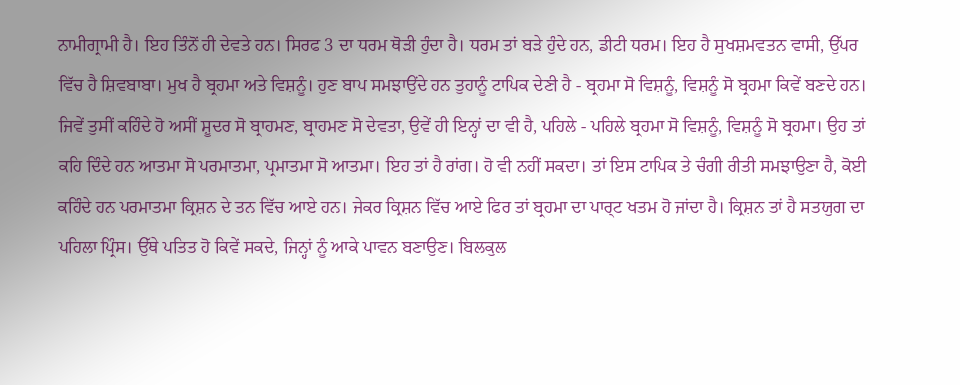ਨਾਮੀਗ੍ਰਾਮੀ ਹੈ। ਇਹ ਤਿੰਨੋਂ ਹੀ ਦੇਵਤੇ ਹਨ। ਸਿਰਫ 3 ਦਾ ਧਰਮ ਥੋੜੀ ਹੁੰਦਾ ਹੈ। ਧਰਮ ਤਾਂ ਬੜੇ ਹੁੰਦੇ ਹਨ, ਡੀਟੀ ਧਰਮ। ਇਹ ਹੈ ਸੁਖਸ਼ਮਵਤਨ ਵਾਸੀ, ਉੱਪਰ ਵਿੱਚ ਹੈ ਸ਼ਿਵਬਾਬਾ। ਮੁਖ ਹੈ ਬ੍ਰਹਮਾ ਅਤੇ ਵਿਸ਼ਨੂੰ। ਹੁਣ ਬਾਪ ਸਮਝਾਉਂਦੇ ਹਨ ਤੁਹਾਨੂੰ ਟਾਪਿਕ ਦੇਣੀ ਹੈ - ਬ੍ਰਹਮਾ ਸੋ ਵਿਸ਼ਨੂੰ, ਵਿਸ਼ਨੂੰ ਸੋ ਬ੍ਰਹਮਾ ਕਿਵੇਂ ਬਣਦੇ ਹਨ। ਜਿਵੇਂ ਤੁਸੀਂ ਕਹਿੰਦੇ ਹੋ ਅਸੀਂ ਸ਼ੂਦਰ ਸੋ ਬ੍ਰਾਹਮਣ, ਬ੍ਰਾਹਮਣ ਸੋ ਦੇਵਤਾ, ਉਵੇਂ ਹੀ ਇਨ੍ਹਾਂ ਦਾ ਵੀ ਹੈ, ਪਹਿਲੇ - ਪਹਿਲੇ ਬ੍ਰਹਮਾ ਸੋ ਵਿਸ਼ਨੂੰ, ਵਿਸ਼ਨੂੰ ਸੋ ਬ੍ਰਹਮਾ। ਉਹ ਤਾਂ ਕਹਿ ਦਿੰਦੇ ਹਨ ਆਤਮਾ ਸੋ ਪਰਮਾਤਮਾ, ਪ੍ਰਮਾਤਮਾ ਸੋ ਆਤਮਾ। ਇਹ ਤਾਂ ਹੈ ਰਾਂਗ। ਹੋ ਵੀ ਨਹੀਂ ਸਕਦਾ। ਤਾਂ ਇਸ ਟਾਪਿਕ ਤੇ ਚੰਗੀ ਰੀਤੀ ਸਮਝਾਉਣਾ ਹੈ, ਕੋਈ ਕਹਿੰਦੇ ਹਨ ਪਰਮਾਤਮਾ ਕ੍ਰਿਸ਼ਨ ਦੇ ਤਨ ਵਿੱਚ ਆਏ ਹਨ। ਜੇਕਰ ਕ੍ਰਿਸ਼ਨ ਵਿੱਚ ਆਏ ਫਿਰ ਤਾਂ ਬ੍ਰਹਮਾ ਦਾ ਪਾਰ੍ਟ ਖਤਮ ਹੋ ਜਾਂਦਾ ਹੈ। ਕ੍ਰਿਸ਼ਨ ਤਾਂ ਹੈ ਸਤਯੁਗ ਦਾ ਪਹਿਲਾ ਪ੍ਰਿੰਸ। ਉੱਥੇ ਪਤਿਤ ਹੋ ਕਿਵੇਂ ਸਕਦੇ, ਜਿਨ੍ਹਾਂ ਨੂੰ ਆਕੇ ਪਾਵਨ ਬਣਾਉਣ। ਬਿਲਕੁਲ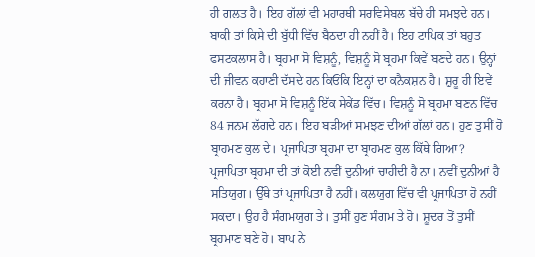ਹੀ ਗਲਤ ਹੈ। ਇਹ ਗੱਲਾਂ ਵੀ ਮਹਾਰਥੀ ਸਰਵਿਸੇਬਲ ਬੱਚੇ ਹੀ ਸਮਝਦੇ ਹਨ। ਬਾਕੀ ਤਾਂ ਕਿਸੇ ਦੀ ਬੁੱਧੀ ਵਿੱਚ ਬੈਠਦਾ ਹੀ ਨਹੀਂ ਹੈ। ਇਹ ਟਾਪਿਕ ਤਾਂ ਬਹੁਤ ਫਸਟਕਲਾਸ ਹੈ। ਬ੍ਰਹਮਾ ਸੋ ਵਿਸ਼ਨੂੰ, ਵਿਸ਼ਨੂੰ ਸੋ ਬ੍ਰਹਮਾ ਕਿਵੇਂ ਬਣਦੇ ਹਨ। ਉਨ੍ਹਾਂ ਦੀ ਜੀਵਨ ਕਹਾਣੀ ਦੱਸਦੇ ਹਨ ਕਿਓਂਕਿ ਇਨ੍ਹਾਂ ਦਾ ਕਨੈਕਸ਼ਨ ਹੈ। ਸ਼ੁਰੂ ਹੀ ਇਵੇਂ ਕਰਨਾ ਹੈ। ਬ੍ਰਹਮਾ ਸੋ ਵਿਸ਼ਨੂੰ ਇੱਕ ਸੇਕੇਂਡ ਵਿੱਚ। ਵਿਸ਼ਨੂੰ ਸੋ ਬ੍ਰਹਮਾ ਬਣਨ ਵਿੱਚ 84 ਜਨਮ ਲੱਗਦੇ ਹਨ। ਇਹ ਬੜੀਆਂ ਸਮਝਣ ਦੀਆਂ ਗੱਲਾਂ ਹਨ। ਹੁਣ ਤੁਸੀਂ ਹੋ ਬ੍ਰਾਹਮਣ ਕੁਲ ਦੇ। ਪ੍ਰਜਾਪਿਤਾ ਬ੍ਰਹਮਾ ਦਾ ਬ੍ਰਾਹਮਣ ਕੁਲ ਕਿੱਥੇ ਗਿਆ? ਪ੍ਰਜਾਪਿਤਾ ਬ੍ਰਹਮਾ ਦੀ ਤਾਂ ਕੋਈ ਨਵੀਂ ਦੁਨੀਆਂ ਚਾਹੀਦੀ ਹੈ ਨਾ। ਨਵੀਂ ਦੁਨੀਆਂ ਹੈ ਸਤਿਯੁਗ। ਉੱਥੇ ਤਾਂ ਪ੍ਰਜਾਪਿਤਾ ਹੈ ਨਹੀਂ। ਕਲਯੁਗ ਵਿੱਚ ਵੀ ਪ੍ਰਜਾਪਿਤਾ ਹੋ ਨਹੀਂ ਸਕਦਾ। ਉਹ ਹੈ ਸੰਗਮਯੁਗ ਤੇ। ਤੁਸੀਂ ਹੁਣ ਸੰਗਮ ਤੇ ਹੋ। ਸ਼ੂਦਰ ਤੋਂ ਤੁਸੀਂ ਬ੍ਰਹਮਾਣ ਬਣੇ ਹੋ। ਬਾਪ ਨੇ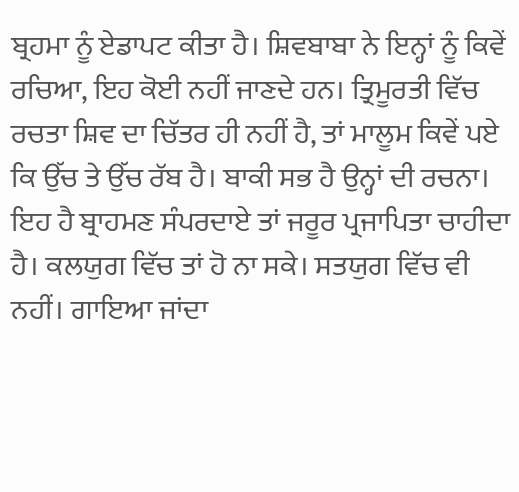ਬ੍ਰਹਮਾ ਨੂੰ ਏਡਾਪਟ ਕੀਤਾ ਹੈ। ਸ਼ਿਵਬਾਬਾ ਨੇ ਇਨ੍ਹਾਂ ਨੂੰ ਕਿਵੇਂ ਰਚਿਆ, ਇਹ ਕੋਈ ਨਹੀਂ ਜਾਣਦੇ ਹਨ। ਤ੍ਰਿਮੂਰਤੀ ਵਿੱਚ ਰਚਤਾ ਸ਼ਿਵ ਦਾ ਚਿੱਤਰ ਹੀ ਨਹੀਂ ਹੈ, ਤਾਂ ਮਾਲੂਮ ਕਿਵੇਂ ਪਏ ਕਿ ਉੱਚ ਤੇ ਉੱਚ ਰੱਬ ਹੈ। ਬਾਕੀ ਸਭ ਹੈ ਉਨ੍ਹਾਂ ਦੀ ਰਚਨਾ। ਇਹ ਹੈ ਬ੍ਰਾਹਮਣ ਸੰਪਰਦਾਏ ਤਾਂ ਜਰੂਰ ਪ੍ਰਜਾਪਿਤਾ ਚਾਹੀਦਾ ਹੈ। ਕਲਯੁਗ ਵਿੱਚ ਤਾਂ ਹੋ ਨਾ ਸਕੇ। ਸਤਯੁਗ ਵਿੱਚ ਵੀ ਨਹੀਂ। ਗਾਇਆ ਜਾਂਦਾ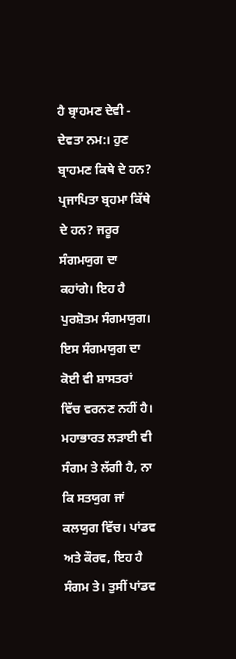ਹੈ ਬ੍ਰਾਹਮਣ ਦੇਵੀ - ਦੇਵਤਾ ਨਮ:। ਹੁਣ ਬ੍ਰਾਹਮਣ ਕਿਥੇ ਦੇ ਹਨ? ਪ੍ਰਜਾਪਿਤਾ ਬ੍ਰਹਮਾ ਕਿੱਥੇ ਦੇ ਹਨ? ਜਰੂਰ ਸੰਗਮਯੁਗ ਦਾ ਕਹਾਂਗੇ। ਇਹ ਹੈ ਪੁਰਸ਼ੋਤਮ ਸੰਗਮਯੁਗ। ਇਸ ਸੰਗਮਯੁਗ ਦਾ ਕੋਈ ਵੀ ਸ਼ਾਸਤਰਾਂ ਵਿੱਚ ਵਰਨਣ ਨਹੀਂ ਹੈ। ਮਹਾਭਾਰਤ ਲੜਾਈ ਵੀ ਸੰਗਮ ਤੇ ਲੱਗੀ ਹੈ, ਨਾ ਕਿ ਸਤਯੁਗ ਜਾਂ ਕਲਯੁਗ ਵਿੱਚ। ਪਾਂਡਵ ਅਤੇ ਕੌਰਵ, ਇਹ ਹੈ ਸੰਗਮ ਤੇ। ਤੁਸੀਂ ਪਾਂਡਵ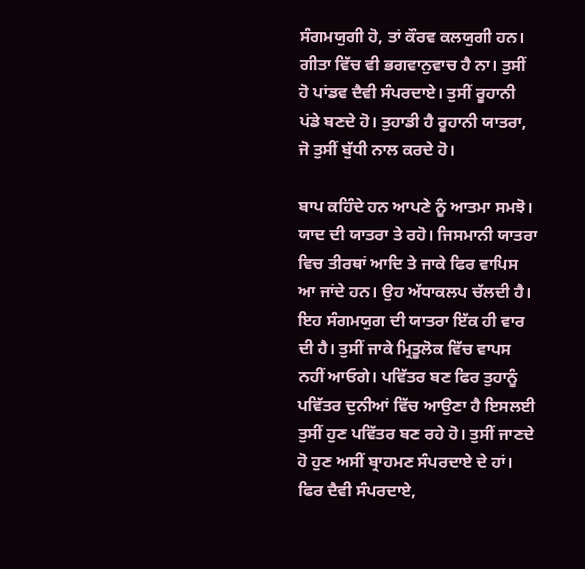ਸੰਗਮਯੁਗੀ ਹੋ, ਤਾਂ ਕੌਰਵ ਕਲਯੁਗੀ ਹਨ। ਗੀਤਾ ਵਿੱਚ ਵੀ ਭਗਵਾਨੁਵਾਚ ਹੈ ਨਾ। ਤੁਸੀਂ ਹੋ ਪਾਂਡਵ ਦੈਵੀ ਸੰਪਰਦਾਏ। ਤੁਸੀਂ ਰੂਹਾਨੀ ਪਂਡੇ ਬਣਦੇ ਹੋ। ਤੁਹਾਡੀ ਹੈ ਰੂਹਾਨੀ ਯਾਤਰਾ, ਜੋ ਤੁਸੀਂ ਬੁੱਧੀ ਨਾਲ ਕਰਦੇ ਹੋ।

ਬਾਪ ਕਹਿੰਦੇ ਹਨ ਆਪਣੇ ਨੂੰ ਆਤਮਾ ਸਮਝੋ। ਯਾਦ ਦੀ ਯਾਤਰਾ ਤੇ ਰਹੋ। ਜਿਸਮਾਨੀ ਯਾਤਰਾ ਵਿਚ ਤੀਰਥਾਂ ਆਦਿ ਤੇ ਜਾਕੇ ਫਿਰ ਵਾਪਿਸ ਆ ਜਾਂਦੇ ਹਨ। ਉਹ ਅੱਧਾਕਲਪ ਚੱਲਦੀ ਹੈ। ਇਹ ਸੰਗਮਯੁਗ ਦੀ ਯਾਤਰਾ ਇੱਕ ਹੀ ਵਾਰ ਦੀ ਹੈ। ਤੁਸੀਂ ਜਾਕੇ ਮ੍ਰਿਤੂਲੋਕ ਵਿੱਚ ਵਾਪਸ ਨਹੀਂ ਆਓਗੇ। ਪਵਿੱਤਰ ਬਣ ਫਿਰ ਤੁਹਾਨੂੰ ਪਵਿੱਤਰ ਦੁਨੀਆਂ ਵਿੱਚ ਆਉਣਾ ਹੈ ਇਸਲਈ ਤੁਸੀਂ ਹੁਣ ਪਵਿੱਤਰ ਬਣ ਰਹੇ ਹੋ। ਤੁਸੀਂ ਜਾਣਦੇ ਹੋ ਹੁਣ ਅਸੀਂ ਬ੍ਰਾਹਮਣ ਸੰਪਰਦਾਏ ਦੇ ਹਾਂ। ਫਿਰ ਦੈਵੀ ਸੰਪਰਦਾਏ,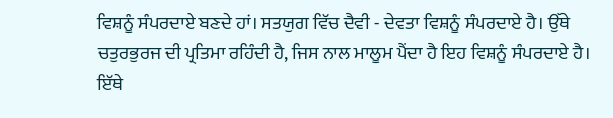ਵਿਸ਼ਨੂੰ ਸੰਪਰਦਾਏ ਬਣਦੇ ਹਾਂ। ਸਤਯੁਗ ਵਿੱਚ ਦੈਵੀ - ਦੇਵਤਾ ਵਿਸ਼ਨੂੰ ਸੰਪਰਦਾਏ ਹੈ। ਉੱਥੇ ਚਤੁਰਭੁਰਜ ਦੀ ਪ੍ਰਤਿਮਾ ਰਹਿੰਦੀ ਹੈ, ਜਿਸ ਨਾਲ ਮਾਲੂਮ ਪੈਂਦਾ ਹੈ ਇਹ ਵਿਸ਼ਨੂੰ ਸੰਪਰਦਾਏ ਹੈ। ਇੱਥੇ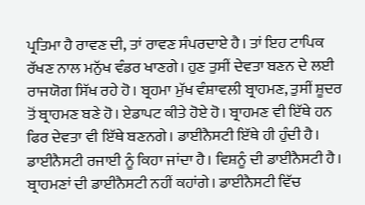ਪ੍ਰਤਿਮਾ ਹੈ ਰਾਵਣ ਦੀ, ਤਾਂ ਰਾਵਣ ਸੰਪਰਦਾਏ ਹੈ। ਤਾਂ ਇਹ ਟਾਪਿਕ ਰੱਖਣ ਨਾਲ ਮਨੁੱਖ ਵੰਡਰ ਖਾਣਗੇ। ਹੁਣ ਤੁਸੀਂ ਦੇਵਤਾ ਬਣਨ ਦੇ ਲਈ ਰਾਜਯੋਗ ਸਿੱਖ ਰਹੇ ਹੋ। ਬ੍ਰਹਮਾ ਮੁੱਖ ਵੰਸ਼ਾਵਲੀ ਬ੍ਰਾਹਮਣ, ਤੁਸੀਂ ਸ਼ੂਦਰ ਤੋਂ ਬ੍ਰਾਹਮਣ ਬਣੇ ਹੋ। ਏਡਾਪਟ ਕੀਤੇ ਹੋਏ ਹੋ। ਬ੍ਰਾਹਮਣ ਵੀ ਇੱਥੇ ਹਨ ਫਿਰ ਦੇਵਤਾ ਵੀ ਇੱਥੇ ਬਣਨਗੇ। ਡਾਈਨੈਸਟੀ ਇੱਥੇ ਹੀ ਹੁੰਦੀ ਹੈ। ਡਾਈਨੈਸਟੀ ਰਜਾਈ ਨੂੰ ਕਿਹਾ ਜਾਂਦਾ ਹੈ। ਵਿਸ਼ਨੂੰ ਦੀ ਡਾਈਨੈਸਟੀ ਹੈ। ਬ੍ਰਾਹਮਣਾਂ ਦੀ ਡਾਈਨੈਸਟੀ ਨਹੀਂ ਕਹਾਂਗੇ। ਡਾਈਨੈਸਟੀ ਵਿੱਚ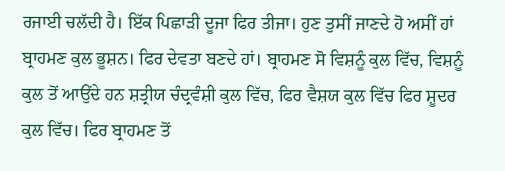ਰਜਾਈ ਚਲੱਦੀ ਹੈ। ਇੱਕ ਪਿਛਾੜੀ ਦੂਜਾ ਫਿਰ ਤੀਜਾ। ਹੁਣ ਤੁਸੀਂ ਜਾਣਦੇ ਹੋ ਅਸੀਂ ਹਾਂ ਬ੍ਰਾਹਮਣ ਕੁਲ ਭੂਸ਼ਨ। ਫਿਰ ਦੇਵਤਾ ਬਣਦੇ ਹਾਂ। ਬ੍ਰਾਹਮਣ ਸੋ ਵਿਸ਼ਨੂੰ ਕੁਲ ਵਿੱਚ, ਵਿਸ਼ਨੂੰ ਕੁਲ ਤੋਂ ਆਉਂਦੇ ਹਨ ਸ਼ਤ੍ਰੀਯ ਚੰਦ੍ਰਵੰਸ਼ੀ ਕੁਲ ਵਿੱਚ, ਫਿਰ ਵੈਸ਼ਯ ਕੁਲ ਵਿੱਚ ਫਿਰ ਸ਼ੂਦਰ ਕੁਲ ਵਿੱਚ। ਫਿਰ ਬ੍ਰਾਹਮਣ ਤੋਂ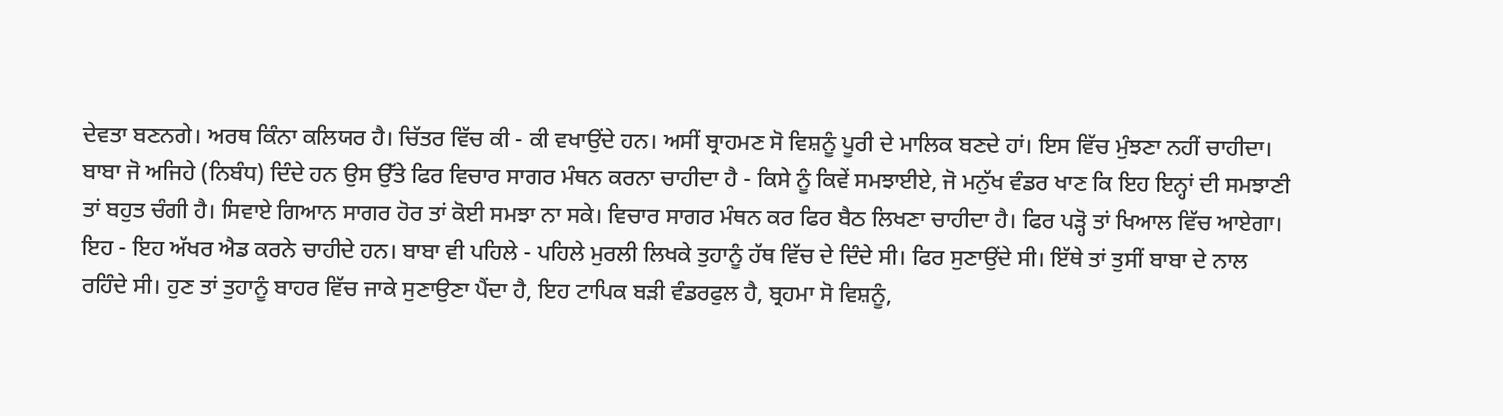ਦੇਵਤਾ ਬਣਨਗੇ। ਅਰਥ ਕਿੰਨਾ ਕਲਿਯਰ ਹੈ। ਚਿੱਤਰ ਵਿੱਚ ਕੀ - ਕੀ ਵਖਾਉਂਦੇ ਹਨ। ਅਸੀਂ ਬ੍ਰਾਹਮਣ ਸੋ ਵਿਸ਼ਨੂੰ ਪੂਰੀ ਦੇ ਮਾਲਿਕ ਬਣਦੇ ਹਾਂ। ਇਸ ਵਿੱਚ ਮੁੰਝਣਾ ਨਹੀਂ ਚਾਹੀਦਾ। ਬਾਬਾ ਜੋ ਅਜਿਹੇ (ਨਿਬੰਧ) ਦਿੰਦੇ ਹਨ ਉਸ ਉੱਤੇ ਫਿਰ ਵਿਚਾਰ ਸਾਗਰ ਮੰਥਨ ਕਰਨਾ ਚਾਹੀਦਾ ਹੈ - ਕਿਸੇ ਨੂੰ ਕਿਵੇਂ ਸਮਝਾਈਏ, ਜੋ ਮਨੁੱਖ ਵੰਡਰ ਖਾਣ ਕਿ ਇਹ ਇਨ੍ਹਾਂ ਦੀ ਸਮਝਾਣੀ ਤਾਂ ਬਹੁਤ ਚੰਗੀ ਹੈ। ਸਿਵਾਏ ਗਿਆਨ ਸਾਗਰ ਹੋਰ ਤਾਂ ਕੋਈ ਸਮਝਾ ਨਾ ਸਕੇ। ਵਿਚਾਰ ਸਾਗਰ ਮੰਥਨ ਕਰ ਫਿਰ ਬੈਠ ਲਿਖਣਾ ਚਾਹੀਦਾ ਹੈ। ਫਿਰ ਪੜ੍ਹੋ ਤਾਂ ਖਿਆਲ ਵਿੱਚ ਆਏਗਾ। ਇਹ - ਇਹ ਅੱਖਰ ਐਡ ਕਰਨੇ ਚਾਹੀਦੇ ਹਨ। ਬਾਬਾ ਵੀ ਪਹਿਲੇ - ਪਹਿਲੇ ਮੁਰਲੀ ਲਿਖਕੇ ਤੁਹਾਨੂੰ ਹੱਥ ਵਿੱਚ ਦੇ ਦਿੰਦੇ ਸੀ। ਫਿਰ ਸੁਣਾਉਂਦੇ ਸੀ। ਇੱਥੇ ਤਾਂ ਤੁਸੀਂ ਬਾਬਾ ਦੇ ਨਾਲ ਰਹਿੰਦੇ ਸੀ। ਹੁਣ ਤਾਂ ਤੁਹਾਨੂੰ ਬਾਹਰ ਵਿੱਚ ਜਾਕੇ ਸੁਣਾਉਣਾ ਪੈਂਦਾ ਹੈ, ਇਹ ਟਾਪਿਕ ਬੜੀ ਵੰਡਰਫੁਲ ਹੈ, ਬ੍ਰਹਮਾ ਸੋ ਵਿਸ਼ਨੂੰ,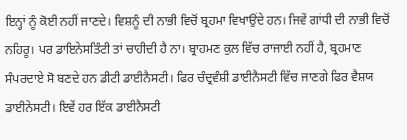ਇਨ੍ਹਾਂ ਨੂੰ ਕੋਈ ਨਹੀਂ ਜਾਣਦੇ। ਵਿਸ਼ਨੂੰ ਦੀ ਨਾਭੀ ਵਿਚੋਂ ਬ੍ਰਹਮਾ ਵਿਖਾਉਂਦੇ ਹਨ। ਜਿਵੇਂ ਗਾਂਧੀ ਦੀ ਨਾਭੀ ਵਿਚੋਂ ਨਹਿਰੂ। ਪਰ ਡਾਇਨੇਸਤਿੰਟੀ ਤਾਂ ਚਾਹੀਦੀ ਹੈ ਨਾ। ਬ੍ਰਾਹਮਣ ਕੁਲ ਵਿੱਚ ਰਾਜਾਈ ਨਹੀਂ ਹੈ, ਬ੍ਰਹਮਾਣ ਸੰਪਰਦਾਏ ਸੋ ਬਣਦੇ ਹਨ ਡੀਟੀ ਡਾਈਨੈਸਟੀ। ਫਿਰ ਚੰਦ੍ਰਵੰਸ਼ੀ ਡਾਈਨੈਸਟੀ ਵਿੱਚ ਜਾਣਗੇ ਫਿਰ ਵੈਸ਼ਯ ਡਾਈਨੇਸਟੀ। ਇਵੇਂ ਹਰ ਇੱਕ ਡਾਈਨੈਸਟੀ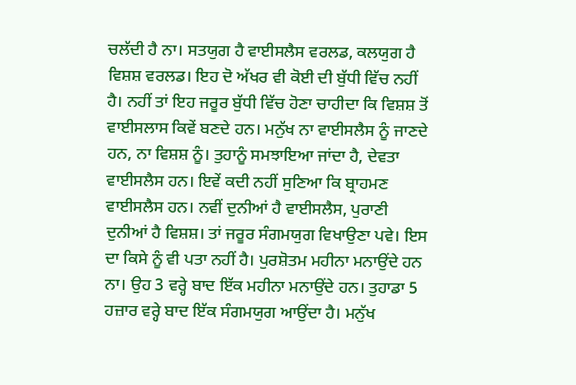ਚਲੱਦੀ ਹੈ ਨਾ। ਸਤਯੁਗ ਹੈ ਵਾਈਸਲੈਸ ਵਰਲਡ, ਕਲਯੁਗ ਹੈ ਵਿਸ਼ਸ਼ ਵਰਲਡ। ਇਹ ਦੋ ਅੱਖਰ ਵੀ ਕੋਈ ਦੀ ਬੁੱਧੀ ਵਿੱਚ ਨਹੀਂ ਹੈ। ਨਹੀਂ ਤਾਂ ਇਹ ਜਰੂਰ ਬੁੱਧੀ ਵਿੱਚ ਹੋਣਾ ਚਾਹੀਦਾ ਕਿ ਵਿਸ਼ਸ਼ ਤੋਂ ਵਾਈਸਲਾਸ ਕਿਵੇਂ ਬਣਦੇ ਹਨ। ਮਨੁੱਖ ਨਾ ਵਾਈਸਲੈਸ ਨੂੰ ਜਾਣਦੇ ਹਨ, ਨਾ ਵਿਸ਼ਸ਼ ਨੂੰ। ਤੁਹਾਨੂੰ ਸਮਝਾਇਆ ਜਾਂਦਾ ਹੈ, ਦੇਵਤਾ ਵਾਈਸਲੈਸ ਹਨ। ਇਵੇਂ ਕਦੀ ਨਹੀਂ ਸੁਣਿਆ ਕਿ ਬ੍ਰਾਹਮਣ ਵਾਈਸਲੈਸ ਹਨ। ਨਵੀਂ ਦੁਨੀਆਂ ਹੈ ਵਾਈਸਲੈਸ, ਪੁਰਾਣੀ ਦੁਨੀਆਂ ਹੈ ਵਿਸ਼ਸ਼। ਤਾਂ ਜਰੂਰ ਸੰਗਮਯੁਗ ਵਿਖਾਉਣਾ ਪਵੇ। ਇਸ ਦਾ ਕਿਸੇ ਨੂੰ ਵੀ ਪਤਾ ਨਹੀਂ ਹੈ। ਪੁਰਸ਼ੋਤਮ ਮਹੀਨਾ ਮਨਾਉਂਦੇ ਹਨ ਨਾ। ਉਹ 3 ਵਰ੍ਹੇ ਬਾਦ ਇੱਕ ਮਹੀਨਾ ਮਨਾਉਂਦੇ ਹਨ। ਤੁਹਾਡਾ 5 ਹਜ਼ਾਰ ਵਰ੍ਹੇ ਬਾਦ ਇੱਕ ਸੰਗਮਯੁਗ ਆਉਂਦਾ ਹੈ। ਮਨੁੱਖ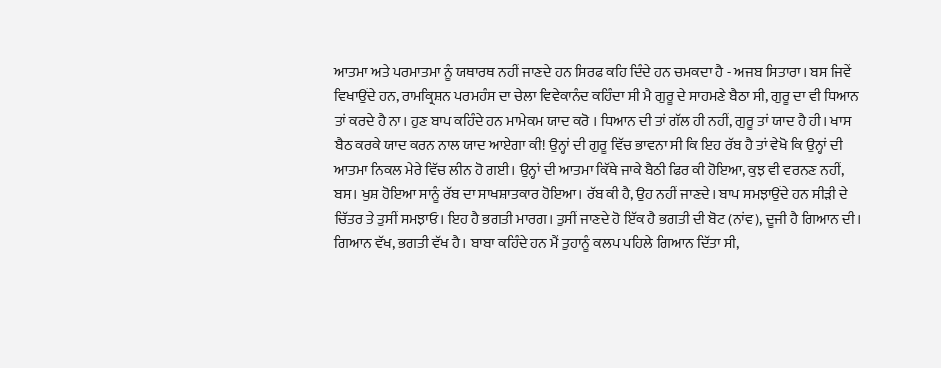ਆਤਮਾ ਅਤੇ ਪਰਮਾਤਮਾ ਨੂੰ ਯਥਾਰਥ ਨਹੀਂ ਜਾਣਦੇ ਹਨ ਸਿਰਫ ਕਹਿ ਦਿੰਦੇ ਹਨ ਚਮਕਦਾ ਹੈ - ਅਜਬ ਸਿਤਾਰਾ। ਬਸ ਜਿਵੇਂ ਵਿਖਾਉਂਦੇ ਹਨ, ਰਾਮਕ੍ਰਿਸ਼ਨ ਪਰਮਹੰਸ ਦਾ ਚੇਲਾ ਵਿਵੇਕਾਨੰਦ ਕਹਿੰਦਾ ਸੀ ਮੈ ਗੁਰੂ ਦੇ ਸਾਹਮਣੇ ਬੈਠਾ ਸੀ, ਗੁਰੂ ਦਾ ਵੀ ਧਿਆਨ ਤਾਂ ਕਰਦੇ ਹੈ ਨਾ। ਹੁਣ ਬਾਪ ਕਹਿੰਦੇ ਹਨ ਮਾਮੇਕਮ ਯਾਦ ਕਰੋ । ਧਿਆਨ ਦੀ ਤਾਂ ਗੱਲ ਹੀ ਨਹੀਂ, ਗੁਰੂ ਤਾਂ ਯਾਦ ਹੈ ਹੀ। ਖਾਸ ਬੈਠ ਕਰਕੇ ਯਾਦ ਕਰਨ ਨਾਲ ਯਾਦ ਆਏਗਾ ਕੀ! ਉਨ੍ਹਾਂ ਦੀ ਗੁਰੂ ਵਿੱਚ ਭਾਵਨਾ ਸੀ ਕਿ ਇਹ ਰੱਬ ਹੈ ਤਾਂ ਵੇਖੋ ਕਿ ਉਨ੍ਹਾਂ ਦੀ ਆਤਮਾ ਨਿਕਲ ਮੇਰੇ ਵਿੱਚ ਲੀਨ ਹੋ ਗਈ। ਉਨ੍ਹਾਂ ਦੀ ਆਤਮਾ ਕਿੱਥੇ ਜਾਕੇ ਬੈਠੀ ਫਿਰ ਕੀ ਹੋਇਆ, ਕੁਝ ਵੀ ਵਰਨਣ ਨਹੀਂ, ਬਸ। ਖੁਸ਼ ਹੋਇਆ ਸਾਨੂੰ ਰੱਬ ਦਾ ਸਾਖਸ਼ਾਤਕਾਰ ਹੋਇਆ। ਰੱਬ ਕੀ ਹੈ, ਉਹ ਨਹੀਂ ਜਾਣਦੇ। ਬਾਪ ਸਮਝਾਉਂਦੇ ਹਨ ਸੀੜੀ ਦੇ ਚਿੱਤਰ ਤੇ ਤੁਸੀਂ ਸਮਝਾਓ। ਇਹ ਹੈ ਭਗਤੀ ਮਾਰਗ। ਤੁਸੀਂ ਜਾਣਦੇ ਹੋ ਇੱਕ ਹੈ ਭਗਤੀ ਦੀ ਬੋਟ (ਨਾਂਵ), ਦੂਜੀ ਹੈ ਗਿਆਨ ਦੀ। ਗਿਆਨ ਵੱਖ, ਭਗਤੀ ਵੱਖ ਹੈ। ਬਾਬਾ ਕਹਿੰਦੇ ਹਨ ਮੈਂ ਤੁਹਾਨੂੰ ਕਲਪ ਪਹਿਲੇ ਗਿਆਨ ਦਿੱਤਾ ਸੀ,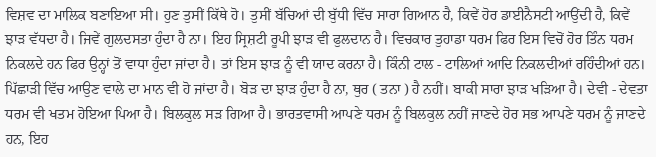ਵਿਸ਼ਵ ਦਾ ਮਾਲਿਕ ਬਣਾਇਆ ਸੀ। ਹੁਣ ਤੁਸੀਂ ਕਿੱਥੇ ਹੋ। ਤੁਸੀਂ ਬੱਚਿਆਂ ਦੀ ਬੁੱਧੀ ਵਿੱਚ ਸਾਰਾ ਗਿਆਨ ਹੈ, ਕਿਵੇਂ ਹੋਰ ਡਾਈਨੈਸਟੀ ਆਉਂਦੀ ਹੈ, ਕਿਵੇਂ ਝਾੜ ਵੱਧਦਾ ਹੈ। ਜਿਵੇਂ ਗੁਲਦਸਤਾ ਹੁੰਦਾ ਹੈ ਨਾ। ਇਹ ਸ੍ਰਿਸ਼ਟੀ ਰੂਪੀ ਝਾੜ ਵੀ ਫੁਲਦਾਨ ਹੈ। ਵਿਚਕਾਰ ਤੁਹਾਡਾ ਧਰਮ ਫਿਰ ਇਸ ਵਿਚੋਂ ਹੋਰ ਤਿੰਨ ਧਰਮ ਨਿਕਲਦੇ ਹਨ ਫਿਰ ਉਨ੍ਹਾਂ ਤੋਂ ਵਾਧਾ ਹੁੰਦਾ ਜਾਂਦਾ ਹੈ। ਤਾਂ ਇਸ ਝਾੜ ਨੂੰ ਵੀ ਯਾਦ ਕਰਨਾ ਹੈ। ਕਿੰਨੀ ਟਾਲ - ਟਾਲਿਆਂ ਆਦਿ ਨਿਕਲਦੀਆਂ ਰਹਿੰਦੀਆਂ ਹਨ। ਪਿੱਛਾੜੀ ਵਿੱਚ ਆਉਣ ਵਾਲੇ ਦਾ ਮਾਨ ਵੀ ਹੋ ਜਾਂਦਾ ਹੈ। ਬੋੜ ਦਾ ਝਾੜ ਹੁੰਦਾ ਹੈ ਨਾ, ਥੁਰ ( ਤਨਾ ) ਹੈ ਨਹੀਂ। ਬਾਕੀ ਸਾਰਾ ਝਾੜ ਖੜਿਆ ਹੈ। ਦੇਵੀ - ਦੇਵਤਾ ਧਰਮ ਵੀ ਖਤਮ ਹੋਇਆ ਪਿਆ ਹੈ। ਬਿਲਕੁਲ ਸੜ ਗਿਆ ਹੈ। ਭਾਰਤਵਾਸੀ ਆਪਣੇ ਧਰਮ ਨੂੰ ਬਿਲਕੁਲ ਨਹੀਂ ਜਾਣਦੇ ਹੋਰ ਸਭ ਆਪਣੇ ਧਰਮ ਨੂੰ ਜਾਣਦੇ ਹਨ, ਇਹ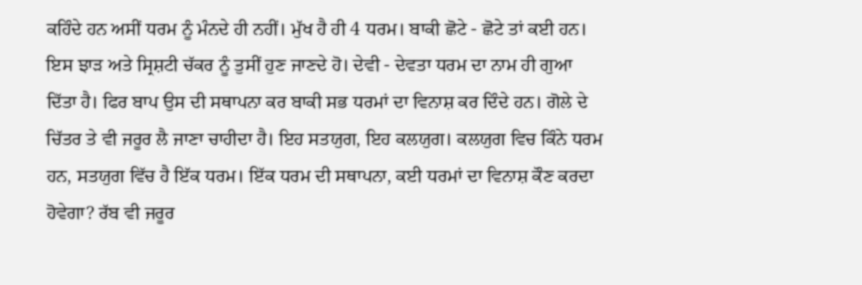ਕਹਿੰਦੇ ਹਨ ਅਸੀਂ ਧਰਮ ਨੂੰ ਮੰਨਦੇ ਹੀ ਨਹੀਂ। ਮੁੱਖ ਹੈ ਹੀ 4 ਧਰਮ। ਬਾਕੀ ਛੋਟੇ - ਛੋਟੇ ਤਾਂ ਕਈ ਹਨ। ਇਸ ਝਾੜ ਅਤੇ ਸ੍ਰਿਸ਼ਟੀ ਚੱਕਰ ਨੂੰ ਤੁਸੀਂ ਹੁਣ ਜਾਣਦੇ ਹੋ। ਦੇਵੀ - ਦੇਵਤਾ ਧਰਮ ਦਾ ਨਾਮ ਹੀ ਗੁਆ ਦਿੱਤਾ ਹੈ। ਫਿਰ ਬਾਪ ਉਸ ਦੀ ਸਥਾਪਨਾ ਕਰ ਬਾਕੀ ਸਭ ਧਰਮਾਂ ਦਾ ਵਿਨਾਸ਼ ਕਰ ਦਿੰਦੇ ਹਨ। ਗੋਲੇ ਦੇ ਚਿੱਤਰ ਤੇ ਵੀ ਜਰੂਰ ਲੈ ਜਾਣਾ ਚਾਹੀਦਾ ਹੈ। ਇਹ ਸਤਯੁਗ, ਇਹ ਕਲਯੁਗ। ਕਲਯੁਗ ਵਿਚ ਕਿੰਨੇ ਧਰਮ ਹਨ, ਸਤਯੁਗ ਵਿੱਚ ਹੈ ਇੱਕ ਧਰਮ। ਇੱਕ ਧਰਮ ਦੀ ਸਥਾਪਨਾ, ਕਈ ਧਰਮਾਂ ਦਾ ਵਿਨਾਸ਼ ਕੌਣ ਕਰਦਾ ਹੋਵੇਗਾ? ਰੱਬ ਵੀ ਜਰੂਰ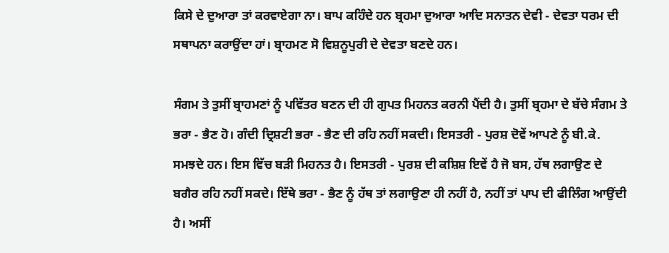ਕਿਸੇ ਦੇ ਦੁਆਰਾ ਤਾਂ ਕਰਵਾਏਗਾ ਨਾ। ਬਾਪ ਕਹਿੰਦੇ ਹਨ ਬ੍ਰਹਮਾ ਦੁਆਰਾ ਆਦਿ ਸਨਾਤਨ ਦੇਵੀ - ਦੇਵਤਾ ਧਰਮ ਦੀ ਸਥਾਪਨਾ ਕਰਾਉਂਦਾ ਹਾਂ। ਬ੍ਰਾਹਮਣ ਸੋ ਵਿਸ਼ਨੂਪੁਰੀ ਦੇ ਦੇਵਤਾ ਬਣਦੇ ਹਨ।

ਸੰਗਮ ਤੇ ਤੁਸੀਂ ਬ੍ਰਾਹਮਣਾਂ ਨੂੰ ਪਵਿੱਤਰ ਬਣਨ ਦੀ ਹੀ ਗੁਪਤ ਮਿਹਨਤ ਕਰਨੀ ਪੈਂਦੀ ਹੈ। ਤੁਸੀਂ ਬ੍ਰਹਮਾ ਦੇ ਬੱਚੇ ਸੰਗਮ ਤੇ ਭਰਾ - ਭੈਣ ਹੋ। ਗੰਦੀ ਦ੍ਰਿਸ਼ਟੀ ਭਰਾ - ਭੈਣ ਦੀ ਰਹਿ ਨਹੀਂ ਸਕਦੀ। ਇਸਤਰੀ - ਪੁਰਸ਼ ਦੋਵੇਂ ਆਪਣੇ ਨੂੰ ਬੀ.ਕੇ. ਸਮਝਦੇ ਹਨ। ਇਸ ਵਿੱਚ ਬੜੀ ਮਿਹਨਤ ਹੈ। ਇਸਤਰੀ - ਪੁਰਸ਼ ਦੀ ਕਸ਼ਿਸ਼ ਇਵੇਂ ਹੈ ਜੋ ਬਸ, ਹੱਥ ਲਗਾਉਣ ਦੇ ਬਗੈਰ ਰਹਿ ਨਹੀਂ ਸਕਦੇ। ਇੱਥੇ ਭਰਾ - ਭੈਣ ਨੂੰ ਹੱਥ ਤਾਂ ਲਗਾਉਣਾ ਹੀ ਨਹੀਂ ਹੈ, ਨਹੀਂ ਤਾਂ ਪਾਪ ਦੀ ਫੀਲਿੰਗ ਆਉਂਦੀ ਹੈ। ਅਸੀਂ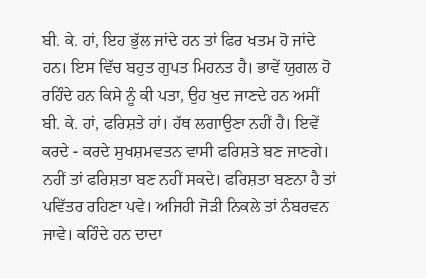ਬੀ. ਕੇ. ਹਾਂ, ਇਹ ਭੁੱਲ ਜਾਂਦੇ ਹਨ ਤਾਂ ਫਿਰ ਖਤਮ ਹੋ ਜਾਂਦੇ ਹਨ। ਇਸ ਵਿੱਚ ਬਹੁਤ ਗੁਪਤ ਮਿਹਨਤ ਹੈ। ਭਾਵੇਂ ਯੁਗਲ ਹੋ ਰਹਿੰਦੇ ਹਨ ਕਿਸੇ ਨੂੰ ਕੀ ਪਤਾ, ਉਹ ਖੁਦ ਜਾਣਦੇ ਹਨ ਅਸੀਂ ਬੀ. ਕੇ. ਹਾਂ, ਫਰਿਸ਼ਤੇ ਹਾਂ। ਹੱਥ ਲਗਾਉਣਾ ਨਹੀਂ ਹੈ। ਇਵੇਂ ਕਰਦੇ - ਕਰਦੇ ਸੁਖਸ਼ਮਵਤਨ ਵਾਸੀ ਫਰਿਸ਼ਤੇ ਬਣ ਜਾਣਗੇ। ਨਹੀਂ ਤਾਂ ਫਰਿਸ਼ਤਾ ਬਣ ਨਹੀਂ ਸਕਦੇ। ਫਰਿਸ਼ਤਾ ਬਣਨਾ ਹੈ ਤਾਂ ਪਵਿੱਤਰ ਰਹਿਣਾ ਪਵੇ। ਅਜਿਹੀ ਜੋੜੀ ਨਿਕਲੇ ਤਾਂ ਨੰਬਰਵਨ ਜਾਵੇ। ਕਹਿੰਦੇ ਹਨ ਦਾਦਾ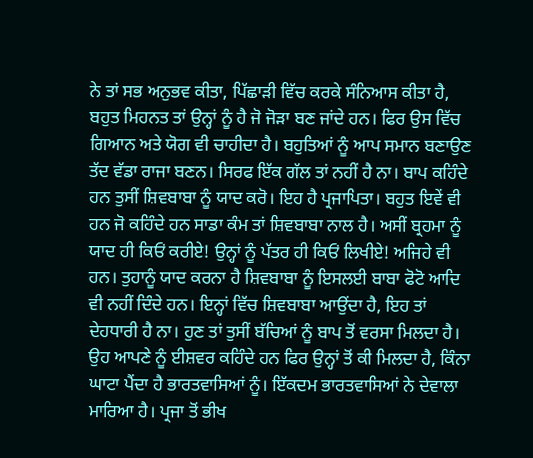ਨੇ ਤਾਂ ਸਭ ਅਨੁਭਵ ਕੀਤਾ, ਪਿੱਛਾੜੀ ਵਿੱਚ ਕਰਕੇ ਸੰਨਿਆਸ ਕੀਤਾ ਹੈ, ਬਹੁਤ ਮਿਹਨਤ ਤਾਂ ਉਨ੍ਹਾਂ ਨੂੰ ਹੈ ਜੋ ਜੋੜਾ ਬਣ ਜਾਂਦੇ ਹਨ। ਫਿਰ ਉਸ ਵਿੱਚ ਗਿਆਨ ਅਤੇ ਯੋਗ ਵੀ ਚਾਹੀਦਾ ਹੈ। ਬਹੁਤਿਆਂ ਨੂੰ ਆਪ ਸਮਾਨ ਬਣਾਉਣ ਤੱਦ ਵੱਡਾ ਰਾਜਾ ਬਣਨ। ਸਿਰਫ ਇੱਕ ਗੱਲ ਤਾਂ ਨਹੀਂ ਹੈ ਨਾ। ਬਾਪ ਕਹਿੰਦੇ ਹਨ ਤੁਸੀਂ ਸ਼ਿਵਬਾਬਾ ਨੂੰ ਯਾਦ ਕਰੋ। ਇਹ ਹੈ ਪ੍ਰਜਾਪਿਤਾ। ਬਹੁਤ ਇਵੇਂ ਵੀ ਹਨ ਜੋ ਕਹਿੰਦੇ ਹਨ ਸਾਡਾ ਕੰਮ ਤਾਂ ਸ਼ਿਵਬਾਬਾ ਨਾਲ ਹੈ। ਅਸੀਂ ਬ੍ਰਹਮਾ ਨੂੰ ਯਾਦ ਹੀ ਕਿਓਂ ਕਰੀਏ! ਉਨ੍ਹਾਂ ਨੂੰ ਪੱਤਰ ਹੀ ਕਿਓਂ ਲਿਖੀਏ! ਅਜਿਹੇ ਵੀ ਹਨ। ਤੁਹਾਨੂੰ ਯਾਦ ਕਰਨਾ ਹੈ ਸ਼ਿਵਬਾਬਾ ਨੂੰ ਇਸਲਈ ਬਾਬਾ ਫੋਟੋ ਆਦਿ ਵੀ ਨਹੀਂ ਦਿੰਦੇ ਹਨ। ਇਨ੍ਹਾਂ ਵਿੱਚ ਸ਼ਿਵਬਾਬਾ ਆਉਂਦਾ ਹੈ, ਇਹ ਤਾਂ ਦੇਹਧਾਰੀ ਹੈ ਨਾ। ਹੁਣ ਤਾਂ ਤੁਸੀਂ ਬੱਚਿਆਂ ਨੂੰ ਬਾਪ ਤੋਂ ਵਰਸਾ ਮਿਲਦਾ ਹੈ। ਉਹ ਆਪਣੇ ਨੂੰ ਈਸ਼ਵਰ ਕਹਿੰਦੇ ਹਨ ਫਿਰ ਉਨ੍ਹਾਂ ਤੋਂ ਕੀ ਮਿਲਦਾ ਹੈ, ਕਿੰਨਾ ਘਾਟਾ ਪੈਂਦਾ ਹੈ ਭਾਰਤਵਾਸਿਆਂ ਨੂੰ। ਇੱਕਦਮ ਭਾਰਤਵਾਸਿਆਂ ਨੇ ਦੇਵਾਲਾ ਮਾਰਿਆ ਹੈ। ਪ੍ਰਜਾ ਤੋਂ ਭੀਖ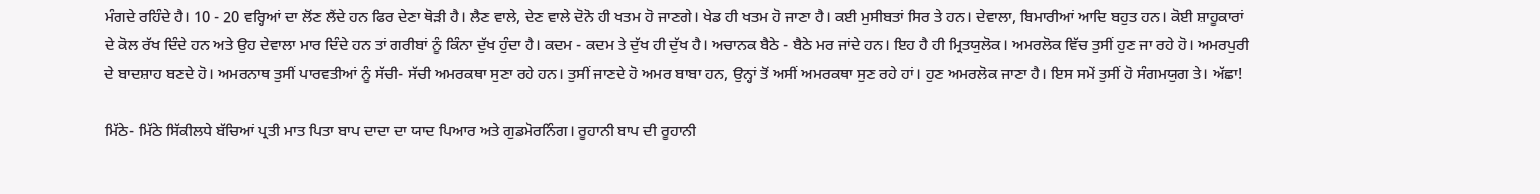ਮੰਗਦੇ ਰਹਿੰਦੇ ਹੈ। 10 - 20 ਵਰ੍ਹਿਆਂ ਦਾ ਲੋਂਣ ਲੈਂਦੇ ਹਨ ਫਿਰ ਦੇਣਾ ਥੋੜੀ ਹੈ। ਲੈਣ ਵਾਲੇ, ਦੇਣ ਵਾਲੇ ਦੋਨੋ ਹੀ ਖਤਮ ਹੋ ਜਾਣਗੇ। ਖੇਡ ਹੀ ਖਤਮ ਹੋ ਜਾਣਾ ਹੈ। ਕਈ ਮੁਸੀਬਤਾਂ ਸਿਰ ਤੇ ਹਨ। ਦੇਵਾਲਾ, ਬਿਮਾਰੀਆਂ ਆਦਿ ਬਹੁਤ ਹਨ। ਕੋਈ ਸ਼ਾਹੂਕਾਰਾਂ ਦੇ ਕੋਲ ਰੱਖ ਦਿੰਦੇ ਹਨ ਅਤੇ ਉਹ ਦੇਵਾਲਾ ਮਾਰ ਦਿੰਦੇ ਹਨ ਤਾਂ ਗਰੀਬਾਂ ਨੂੰ ਕਿੰਨਾ ਦੁੱਖ ਹੁੰਦਾ ਹੈ। ਕਦਮ - ਕਦਮ ਤੇ ਦੁੱਖ ਹੀ ਦੁੱਖ ਹੈ। ਅਚਾਨਕ ਬੈਠੇ - ਬੈਠੇ ਮਰ ਜਾਂਦੇ ਹਨ। ਇਹ ਹੈ ਹੀ ਮ੍ਰਿਤਯੁਲੋਕ। ਅਮਰਲੋਕ ਵਿੱਚ ਤੁਸੀਂ ਹੁਣ ਜਾ ਰਹੇ ਹੋ। ਅਮਰਪੁਰੀ ਦੇ ਬਾਦਸ਼ਾਹ ਬਣਦੇ ਹੋ। ਅਮਰਨਾਥ ਤੁਸੀਂ ਪਾਰਵਤੀਆਂ ਨੂੰ ਸੱਚੀ- ਸੱਚੀ ਅਮਰਕਥਾ ਸੁਣਾ ਰਹੇ ਹਨ। ਤੁਸੀਂ ਜਾਣਦੇ ਹੋ ਅਮਰ ਬਾਬਾ ਹਨ, ਉਨ੍ਹਾਂ ਤੋਂ ਅਸੀਂ ਅਮਰਕਥਾ ਸੁਣ ਰਹੇ ਹਾਂ। ਹੁਣ ਅਮਰਲੋਕ ਜਾਣਾ ਹੈ। ਇਸ ਸਮੇਂ ਤੁਸੀਂ ਹੋ ਸੰਗਮਯੁਗ ਤੇ। ਅੱਛਾ!

ਮਿੱਠੇ- ਮਿੱਠੇ ਸਿੱਕੀਲਧੇ ਬੱਚਿਆਂ ਪ੍ਰਤੀ ਮਾਤ ਪਿਤਾ ਬਾਪ ਦਾਦਾ ਦਾ ਯਾਦ ਪਿਆਰ ਅਤੇ ਗੁਡਮੋਰਨਿੰਗ। ਰੂਹਾਨੀ ਬਾਪ ਦੀ ਰੂਹਾਨੀ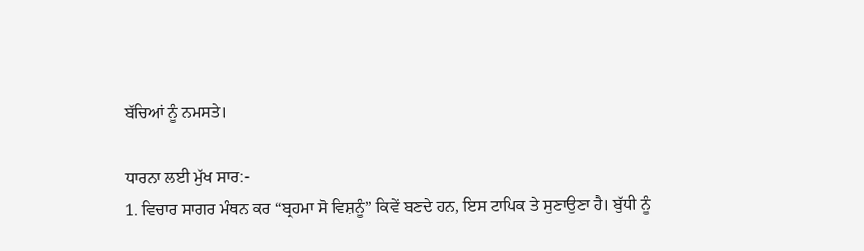ਬੱਚਿਆਂ ਨੂੰ ਨਮਸਤੇ।

ਧਾਰਨਾ ਲਈ ਮੁੱਖ ਸਾਰ:-
1. ਵਿਚਾਰ ਸਾਗਰ ਮੰਥਨ ਕਰ “ਬ੍ਰਹਮਾ ਸੋ ਵਿਸ਼ਨੂੰ” ਕਿਵੇਂ ਬਣਦੇ ਹਨ, ਇਸ ਟਾਪਿਕ ਤੇ ਸੁਣਾਉਣਾ ਹੈ। ਬੁੱਧੀ ਨੂੰ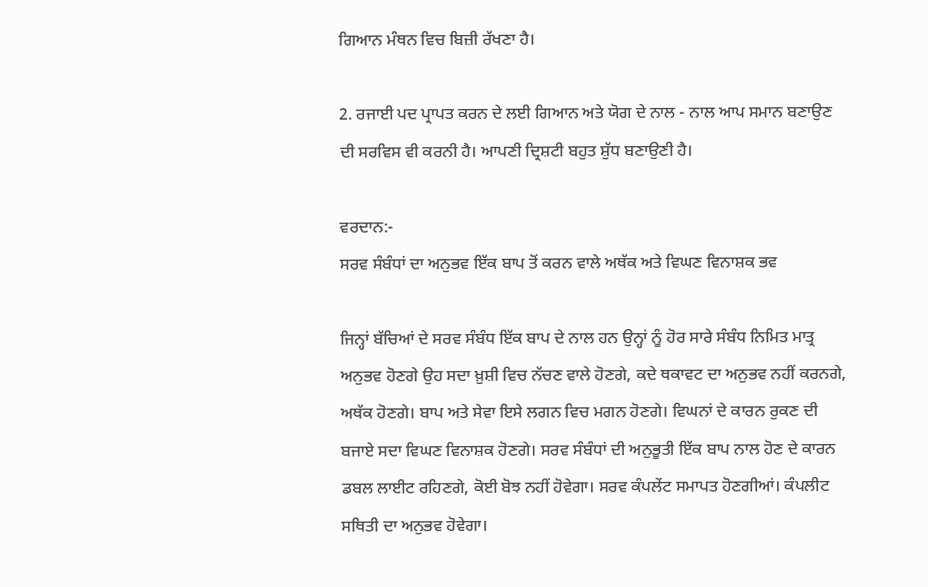ਗਿਆਨ ਮੰਥਨ ਵਿਚ ਬਿਜ਼ੀ ਰੱਖਣਾ ਹੈ।

2. ਰਜਾਈ ਪਦ ਪ੍ਰਾਪਤ ਕਰਨ ਦੇ ਲਈ ਗਿਆਨ ਅਤੇ ਯੋਗ ਦੇ ਨਾਲ - ਨਾਲ ਆਪ ਸਮਾਨ ਬਣਾਉਣ ਦੀ ਸਰਵਿਸ ਵੀ ਕਰਨੀ ਹੈ। ਆਪਣੀ ਦ੍ਰਿਸ਼ਟੀ ਬਹੁਤ ਸ਼ੁੱਧ ਬਣਾਉਣੀ ਹੈ।

ਵਰਦਾਨ:-
ਸਰਵ ਸੰਬੰਧਾਂ ਦਾ ਅਨੁਭਵ ਇੱਕ ਬਾਪ ਤੋਂ ਕਰਨ ਵਾਲੇ ਅਥੱਕ ਅਤੇ ਵਿਘਣ ਵਿਨਾਸ਼ਕ ਭਵ

ਜਿਨ੍ਹਾਂ ਬੱਚਿਆਂ ਦੇ ਸਰਵ ਸੰਬੰਧ ਇੱਕ ਬਾਪ ਦੇ ਨਾਲ ਹਨ ਉਨ੍ਹਾਂ ਨੂੰ ਹੋਰ ਸਾਰੇ ਸੰਬੰਧ ਨਿਮਿਤ ਮਾਤ੍ਰ ਅਨੁਭਵ ਹੋਣਗੇ ਉਹ ਸਦਾ ਖ਼ੁਸ਼ੀ ਵਿਚ ਨੱਚਣ ਵਾਲੇ ਹੋਣਗੇ, ਕਦੇ ਥਕਾਵਟ ਦਾ ਅਨੁਭਵ ਨਹੀਂ ਕਰਨਗੇ, ਅਥੱਕ ਹੋਣਗੇ। ਬਾਪ ਅਤੇ ਸੇਵਾ ਇਸੇ ਲਗਨ ਵਿਚ ਮਗਨ ਹੋਣਗੇ। ਵਿਘਨਾਂ ਦੇ ਕਾਰਨ ਰੁਕਣ ਦੀ ਬਜਾਏ ਸਦਾ ਵਿਘਣ ਵਿਨਾਸ਼ਕ ਹੋਣਗੇ। ਸਰਵ ਸੰਬੰਧਾਂ ਦੀ ਅਨੁਭੂਤੀ ਇੱਕ ਬਾਪ ਨਾਲ ਹੋਣ ਦੇ ਕਾਰਨ ਡਬਲ ਲਾਈਟ ਰਹਿਣਗੇ, ਕੋਈ ਬੋਝ ਨਹੀਂ ਹੋਵੇਗਾ। ਸਰਵ ਕੰਪਲੇਂਟ ਸਮਾਪਤ ਹੋਣਗੀਆਂ। ਕੰਪਲੀਟ ਸਥਿਤੀ ਦਾ ਅਨੁਭਵ ਹੋਵੇਗਾ।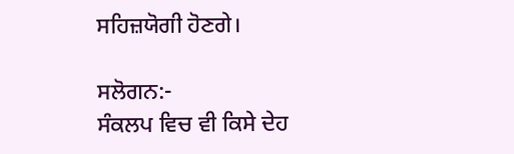ਸਹਿਜ਼ਯੋਗੀ ਹੋਣਗੇ।

ਸਲੋਗਨ:-
ਸੰਕਲਪ ਵਿਚ ਵੀ ਕਿਸੇ ਦੇਹ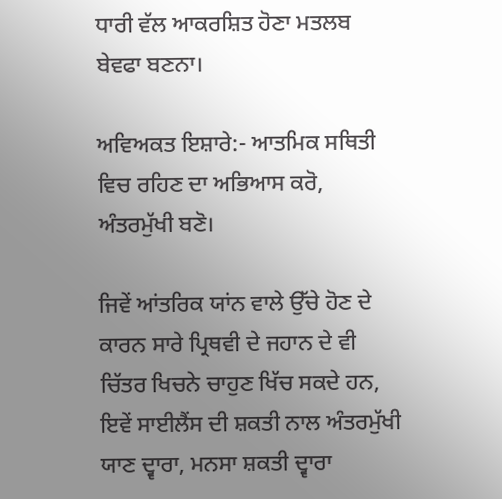ਧਾਰੀ ਵੱਲ ਆਕਰਸ਼ਿਤ ਹੋਣਾ ਮਤਲਬ ਬੇਵਫਾ ਬਣਨਾ।

ਅਵਿਅਕਤ ਇਸ਼ਾਰੇ:- ਆਤਮਿਕ ਸਥਿਤੀ ਵਿਚ ਰਹਿਣ ਦਾ ਅਭਿਆਸ ਕਰੋ, ਅੰਤਰਮੁੱਖੀ ਬਣੋ।

ਜਿਵੇਂ ਆਂਤਰਿਕ ਯਾਂਨ ਵਾਲੇ ਉੱਚੇ ਹੋਣ ਦੇ ਕਾਰਨ ਸਾਰੇ ਪ੍ਰਿਥਵੀ ਦੇ ਜਹਾਨ ਦੇ ਵੀ ਚਿੱਤਰ ਖਿਚਨੇ ਚਾਹੁਣ ਖਿੱਚ ਸਕਦੇ ਹਨ, ਇਵੇਂ ਸਾਈਲੈਂਸ ਦੀ ਸ਼ਕਤੀ ਨਾਲ ਅੰਤਰਮੁੱਖੀ ਯਾਣ ਦ੍ਵਾਰਾ, ਮਨਸਾ ਸ਼ਕਤੀ ਦ੍ਵਾਰਾ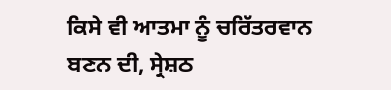ਕਿਸੇ ਵੀ ਆਤਮਾ ਨੂੰ ਚਰਿੱਤਰਵਾਨ ਬਣਨ ਦੀ, ਸ੍ਰੇਸ਼ਠ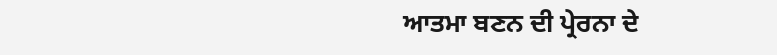ਆਤਮਾ ਬਣਨ ਦੀ ਪ੍ਰੇਰਨਾ ਦੇ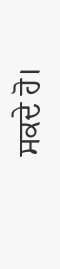ਸਕਦੇ ਹੋ।